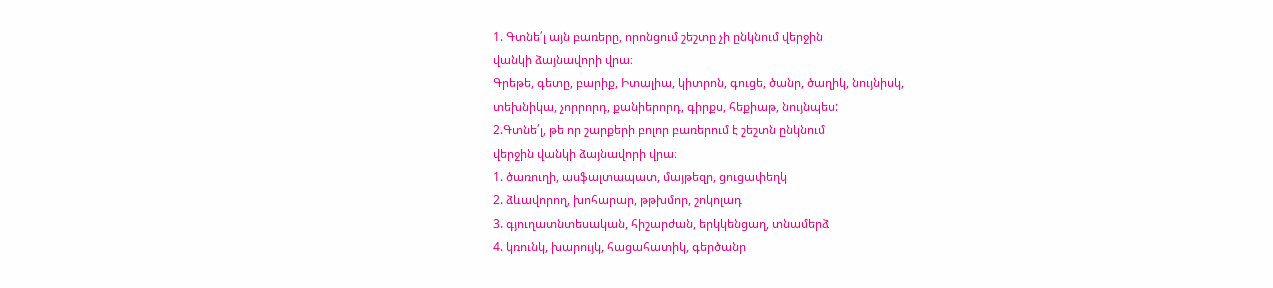1. Գտնե՛լ այն բառերը, որոնցում շեշտը չի ընկնում վերջին
վանկի ձայնավորի վրա։
Գրեթե, գետը, բարիք, Իտալիա, կիտրոն, գուցե, ծանր, ծաղիկ, նույնիսկ,
տեխնիկա, չորրորդ, քանիերորդ, գիրքս, հեքիաթ, նույնպես:
2.Գտնե՛լ, թե որ շարքերի բոլոր բառերում է շեշտն ընկնում
վերջին վանկի ձայնավորի վրա։
1. ծառուղի, ասֆալտապատ, մայթեզր, ցուցափեղկ
2. ձևավորող, խոհարար, թթխմոր, շոկոլադ
3. գյուղատնտեսական, հիշարժան, երկկենցաղ, տնամերձ
4. կռունկ, խարույկ, հացահատիկ, գերծանր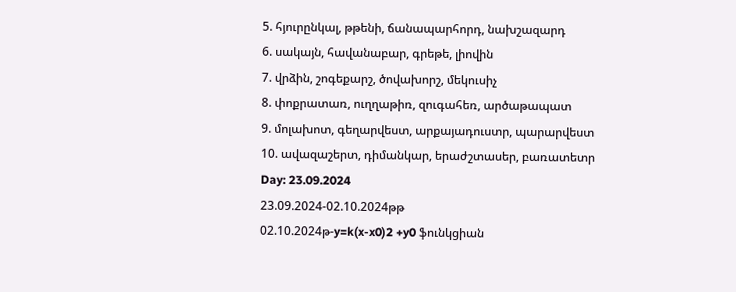5. հյուրընկալ, թթենի, ճանապարհորդ, նախշազարդ
6. սակայն, հավանաբար, գրեթե, լիովին
7. վրձին, շոգեքարշ, ծովախորշ, մեկուսիչ
8. փոքրատառ, ուղղաթիռ, զուգահեռ, արծաթապատ
9. մոլախոտ, գեղարվեստ, արքայադուստր, պարարվեստ
10. ավազաշերտ, դիմանկար, երաժշտասեր, բառատետր
Day: 23.09.2024
23.09.2024-02.10.2024թթ
02.10.2024թ-y=k(x-x0)2 +y0 ֆունկցիան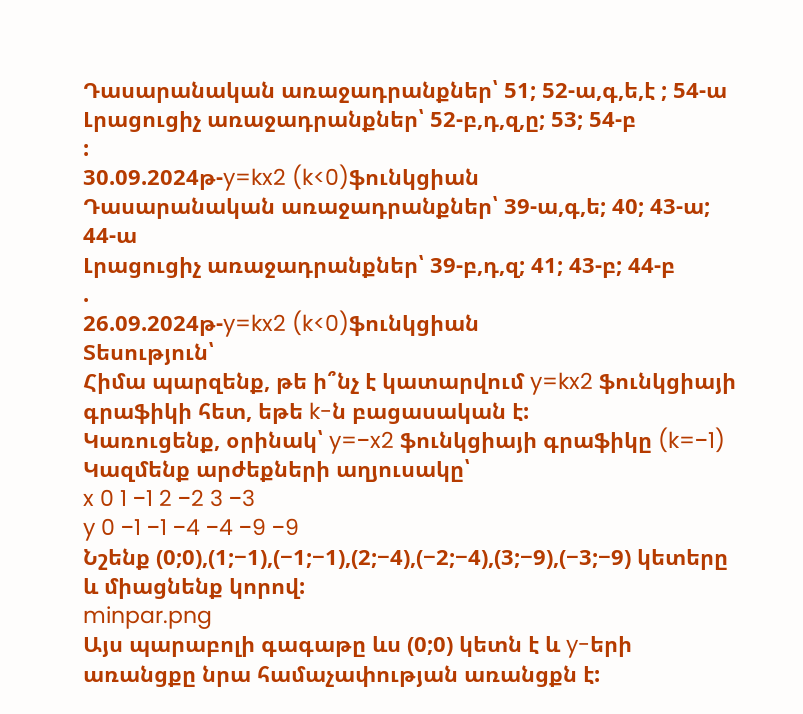Դասարանական առաջադրանքներ՝ 51; 52-ա,գ,ե,է ; 54-ա
Լրացուցիչ առաջադրանքներ՝ 52-բ,դ,զ,ը; 53; 54-բ
:
30.09.2024թ-y=kx2 (k<0)ֆունկցիան
Դասարանական առաջադրանքներ՝ 39-ա,գ,ե; 40; 43-ա; 44-ա
Լրացուցիչ առաջադրանքներ՝ 39-բ,դ,զ; 41; 43-բ; 44-բ
.
26.09.2024թ-y=kx2 (k<0)ֆունկցիան
Տեսություն՝
Հիմա պարզենք, թե ի՞նչ է կատարվում y=kx2 ֆունկցիայի գրաֆիկի հետ, եթե k-ն բացասական է:
Կառուցենք, օրինակ՝ y=−x2 ֆունկցիայի գրաֆիկը (k=−1)
Կազմենք արժեքների աղյուսակը՝
x 0 1 −1 2 −2 3 −3
y 0 −1 −1 −4 −4 −9 −9
Նշենք (0;0),(1;−1),(−1;−1),(2;−4),(−2;−4),(3;−9),(−3;−9) կետերը և միացնենք կորով:
minpar.png
Այս պարաբոլի գագաթը ևս (0;0) կետն է և y-երի առանցքը նրա համաչափության առանցքն է: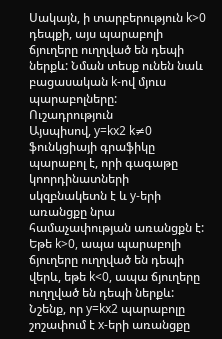Սակայն, ի տարբերություն k>0 դեպքի, այս պարաբոլի ճյուղերը ուղղված են դեպի ներքև: Նման տեսք ունեն նաև բացասական k-ով մյուս պարաբոլները:
Ուշադրություն
Այսպիսով, y=kx2 k≠0 ֆունկցիայի գրաֆիկը պարաբոլ է, որի գագաթը կոորդինատների սկզբնակետն է և y-երի առանցքը նրա համաչափության առանցքն է: Եթե k>0, ապա պարաբոլի ճյուղերը ուղղված են դեպի վերև, եթե k<0, ապա ճյուղերը ուղղված են դեպի ներքև:
Նշենք, որ y=kx2 պարաբոլը շոշափում է x-երի առանցքը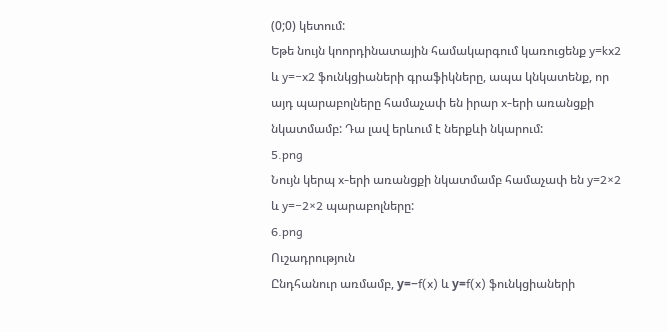(0;0) կետում:
Եթե նույն կոորդինատային համակարգում կառուցենք y=kx2 և y=−x2 ֆունկցիաների գրաֆիկները, ապա կնկատենք, որ այդ պարաբոլները համաչափ են իրար x-երի առանցքի նկատմամբ: Դա լավ երևում է ներքևի նկարում:
5.png
Նույն կերպ x-երի առանցքի նկատմամբ համաչափ են y=2×2 և y=−2×2 պարաբոլները:
6.png
Ուշադրություն
Ընդհանուր առմամբ, у=−f(x) և у=f(x) ֆունկցիաների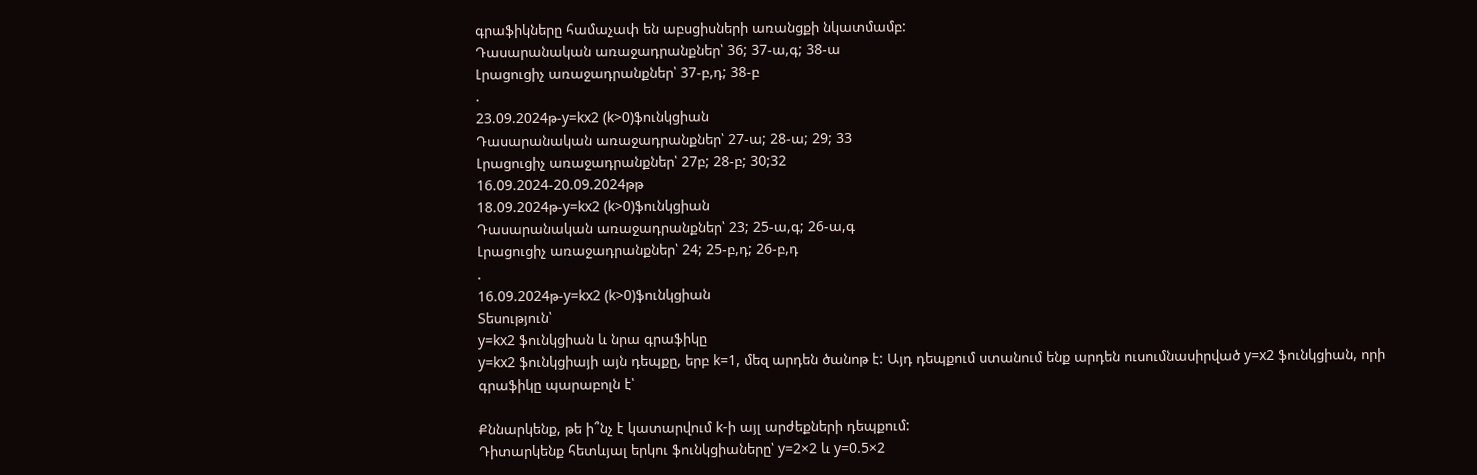գրաֆիկները համաչափ են աբսցիսների առանցքի նկատմամբ:
Դասարանական առաջադրանքներ՝ 36; 37-ա,գ; 38-ա
Լրացուցիչ առաջադրանքներ՝ 37-բ,դ; 38-բ
.
23.09.2024թ-y=kx2 (k>0)ֆունկցիան
Դասարանական առաջադրանքներ՝ 27-ա; 28-ա; 29; 33
Լրացուցիչ առաջադրանքներ՝ 27բ; 28-բ; 30;32
16.09.2024-20.09.2024թթ
18.09.2024թ-y=kx2 (k>0)ֆունկցիան
Դասարանական առաջադրանքներ՝ 23; 25-ա,գ; 26-ա,գ
Լրացուցիչ առաջադրանքներ՝ 24; 25-բ,դ; 26-բ,դ
.
16.09.2024թ-y=kx2 (k>0)ֆունկցիան
Տեսություն՝
y=kx2 ֆունկցիան և նրա գրաֆիկը
y=kx2 ֆունկցիայի այն դեպքը, երբ k=1, մեզ արդեն ծանոթ է: Այդ դեպքում ստանում ենք արդեն ուսումնասիրված y=x2 ֆունկցիան, որի գրաֆիկը պարաբոլն է՝

Քննարկենք, թե ի՞նչ է կատարվում k-ի այլ արժեքների դեպքում:
Դիտարկենք հետևյալ երկու ֆունկցիաները՝ y=2×2 և y=0.5×2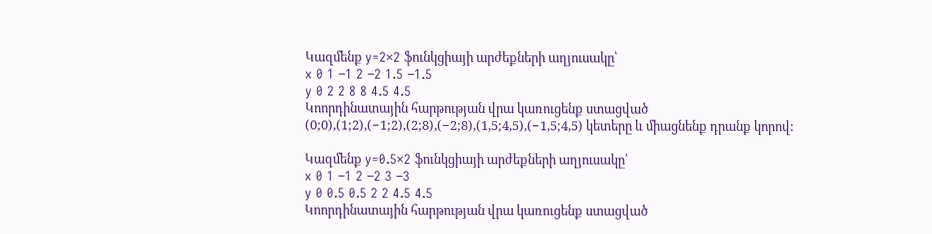Կազմենք y=2×2 ֆունկցիայի արժեքների աղյուսակը՝
x 0 1 −1 2 −2 1.5 −1.5
y 0 2 2 8 8 4.5 4.5
Կոորդինատային հարթության վրա կառուցենք ստացված (0;0),(1;2),(−1;2),(2;8),(−2;8),(1,5;4,5),(−1,5;4,5) կետերը և միացնենք դրանք կորով:

Կազմենք y=0.5×2 ֆունկցիայի արժեքների աղյուսակը՝
x 0 1 −1 2 −2 3 −3
y 0 0.5 0.5 2 2 4.5 4.5
Կոորդինատային հարթության վրա կառուցենք ստացված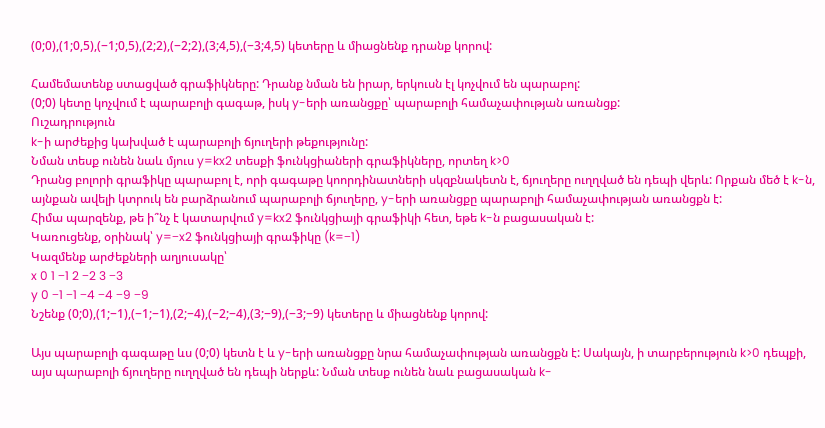(0;0),(1;0,5),(−1;0,5),(2;2),(−2;2),(3;4,5),(−3;4,5) կետերը և միացնենք դրանք կորով:

Համեմատենք ստացված գրաֆիկները: Դրանք նման են իրար, երկուսն էլ կոչվում են պարաբոլ:
(0;0) կետը կոչվում է պարաբոլի գագաթ, իսկ y-երի առանցքը՝ պարաբոլի համաչափության առանցք:
Ուշադրություն
k-ի արժեքից կախված է պարաբոլի ճյուղերի թեքությունը:
Նման տեսք ունեն նաև մյուս y=kx2 տեսքի ֆունկցիաների գրաֆիկները, որտեղ k>0
Դրանց բոլորի գրաֆիկը պարաբոլ է, որի գագաթը կոորդինատների սկզբնակետն է, ճյուղերը ուղղված են դեպի վերև: Որքան մեծ է k-ն, այնքան ավելի կտրուկ են բարձրանում պարաբոլի ճյուղերը, y-երի առանցքը պարաբոլի համաչափության առանցքն է:
Հիմա պարզենք, թե ի՞նչ է կատարվում y=kx2 ֆունկցիայի գրաֆիկի հետ, եթե k-ն բացասական է:
Կառուցենք, օրինակ՝ y=−x2 ֆունկցիայի գրաֆիկը (k=−1)
Կազմենք արժեքների աղյուսակը՝
x 0 1 −1 2 −2 3 −3
y 0 −1 −1 −4 −4 −9 −9
Նշենք (0;0),(1;−1),(−1;−1),(2;−4),(−2;−4),(3;−9),(−3;−9) կետերը և միացնենք կորով:

Այս պարաբոլի գագաթը ևս (0;0) կետն է և y-երի առանցքը նրա համաչափության առանցքն է: Սակայն, ի տարբերություն k>0 դեպքի, այս պարաբոլի ճյուղերը ուղղված են դեպի ներքև: Նման տեսք ունեն նաև բացասական k-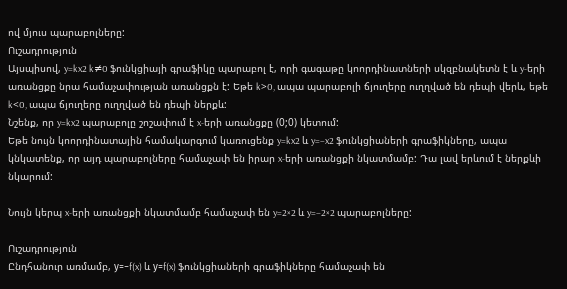ով մյուս պարաբոլները:
Ուշադրություն
Այսպիսով, y=kx2 k≠0 ֆունկցիայի գրաֆիկը պարաբոլ է, որի գագաթը կոորդինատների սկզբնակետն է և y-երի առանցքը նրա համաչափության առանցքն է: Եթե k>0, ապա պարաբոլի ճյուղերը ուղղված են դեպի վերև, եթե k<0, ապա ճյուղերը ուղղված են դեպի ներքև:
Նշենք, որ y=kx2 պարաբոլը շոշափում է x-երի առանցքը (0;0) կետում:
Եթե նույն կոորդինատային համակարգում կառուցենք y=kx2 և y=−x2 ֆունկցիաների գրաֆիկները, ապա կնկատենք, որ այդ պարաբոլները համաչափ են իրար x-երի առանցքի նկատմամբ: Դա լավ երևում է ներքևի նկարում:

Նույն կերպ x-երի առանցքի նկատմամբ համաչափ են y=2×2 և y=−2×2 պարաբոլները:

Ուշադրություն
Ընդհանուր առմամբ, у=−f(x) և у=f(x) ֆունկցիաների գրաֆիկները համաչափ են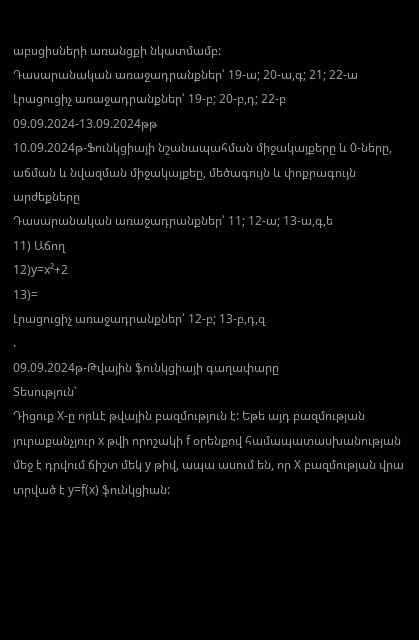աբսցիսների առանցքի նկատմամբ:
Դասարանական առաջադրանքներ՝ 19-ա; 20-ա,գ; 21; 22-ա
Լրացուցիչ առաջադրանքներ՝ 19-բ; 20-բ,դ; 22-բ
09.09.2024-13.09.2024թթ
10.09.2024թ-Ֆունկցիայի նշանապահման միջակայքերը և 0-ները, աճման և նվազման միջակայքեը, մեծագույն և փոքրագույն արժեքները
Դասարանական առաջադրանքներ՝ 11; 12-ա; 13-ա,գ,ե
11) Աճող
12)y=x²+2
13)=
Լրացուցիչ առաջադրանքներ՝ 12-բ; 13-բ,դ,զ
.
09.09.2024թ-Թվային ֆունկցիայի գաղափարը
Տեսություն՝
Դիցուք X-ը որևէ թվային բազմություն է: Եթե այդ բազմության յուրաքանչյուր x թվի որոշակի f օրենքով համապատասխանության մեջ է դրվում ճիշտ մեկ y թիվ, ապա ասում են, որ X բազմության վրա տրված է y=f(x) ֆունկցիան: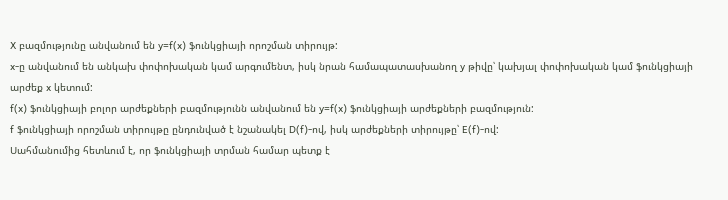X բազմությունը անվանում են y=f(x) ֆունկցիայի որոշման տիրույթ:
x-ը անվանում են անկախ փոփոխական կամ արգումենտ, իսկ նրան համապատասխանող y թիվը՝ կախյալ փոփոխական կամ ֆունկցիայի արժեք x կետում:
f(x) ֆունկցիայի բոլոր արժեքների բազմությունն անվանում են y=f(x) ֆունկցիայի արժեքների բազմություն:
f ֆունկցիայի որոշման տիրույթը ընդունված է նշանակել D(f)-ով, իսկ արժեքների տիրույթը՝ E(f)-ով:
Սահմանումից հետևում է, որ ֆունկցիայի տրման համար պետք է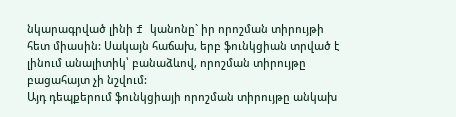նկարագրված լինի f կանոնը` իր որոշման տիրույթի հետ միասին: Սակայն հաճախ, երբ ֆունկցիան տրված է լինում անալիտիկ՝ բանաձևով, որոշման տիրույթը բացահայտ չի նշվում:
Այդ դեպքերում ֆունկցիայի որոշման տիրույթը անկախ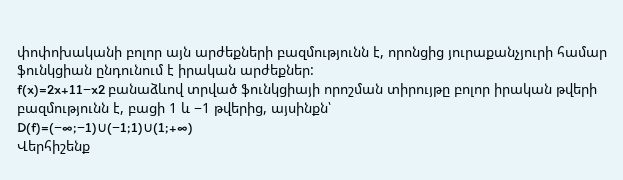փոփոխականի բոլոր այն արժեքների բազմությունն է, որոնցից յուրաքանչյուրի համար ֆունկցիան ընդունում է իրական արժեքներ:
f(x)=2x+11−x2 բանաձևով տրված ֆունկցիայի որոշման տիրույթը բոլոր իրական թվերի բազմությունն է, բացի 1 և −1 թվերից, այսինքն՝
D(f)=(−∞;−1)∪(−1;1)∪(1;+∞)
Վերհիշենք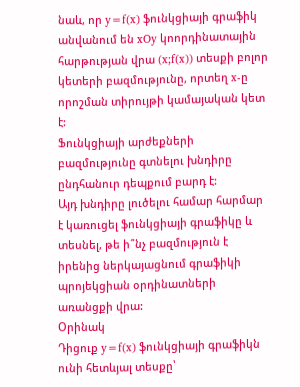նաև, որ y=f(x) ֆունկցիայի գրաֆիկ անվանում են xOy կոորդինատային հարթության վրա (x;f(x)) տեսքի բոլոր կետերի բազմությունը, որտեղ x-ը որոշման տիրույթի կամայական կետ է:
Ֆունկցիայի արժեքների բազմությունը գտնելու խնդիրը ընդհանուր դեպքում բարդ է:
Այդ խնդիրը լուծելու համար հարմար է կառուցել ֆունկցիայի գրաֆիկը և տեսնել, թե ի՞նչ բազմություն է իրենից ներկայացնում գրաֆիկի պրոյեկցիան օրդինատների առանցքի վրա:
Օրինակ
Դիցուք y=f(x) ֆունկցիայի գրաֆիկն ունի հետևյալ տեսքը՝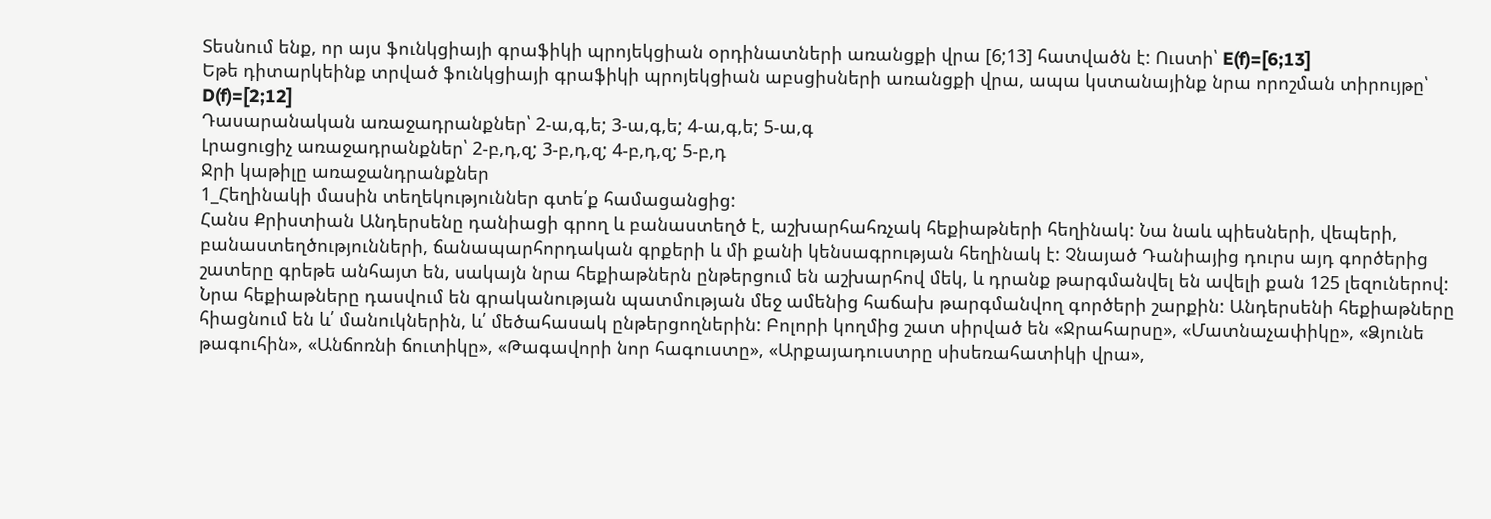Տեսնում ենք, որ այս ֆունկցիայի գրաֆիկի պրոյեկցիան օրդինատների առանցքի վրա [6;13] հատվածն է: Ուստի՝ E(f)=[6;13]
Եթե դիտարկեինք տրված ֆունկցիայի գրաֆիկի պրոյեկցիան աբսցիսների առանցքի վրա, ապա կստանայինք նրա որոշման տիրույթը՝ D(f)=[2;12]
Դասարանական առաջադրանքներ՝ 2-ա,գ,ե; 3-ա,գ,ե; 4-ա,գ,ե; 5-ա,գ
Լրացուցիչ առաջադրանքներ՝ 2-բ,դ,զ; 3-բ,դ,զ; 4-բ,դ,զ; 5-բ,դ
Ջրի կաթիլը առաջանդրանքներ
1_Հեղինակի մասին տեղեկություններ գտե՛ք համացանցից:
Հանս Քրիստիան Անդերսենը դանիացի գրող և բանաստեղծ է, աշխարհահռչակ հեքիաթների հեղինակ: Նա նաև պիեսների, վեպերի, բանաստեղծությունների, ճանապարհորդական գրքերի և մի քանի կենսագրության հեղինակ է: Չնայած Դանիայից դուրս այդ գործերից շատերը գրեթե անհայտ են, սակայն նրա հեքիաթներն ընթերցում են աշխարհով մեկ, և դրանք թարգմանվել են ավելի քան 125 լեզուներով: Նրա հեքիաթները դասվում են գրականության պատմության մեջ ամենից հաճախ թարգմանվող գործերի շարքին: Անդերսենի հեքիաթները հիացնում են և՛ մանուկներին, և՛ մեծահասակ ընթերցողներին: Բոլորի կողմից շատ սիրված են «Ջրահարսը», «Մատնաչափիկը», «Ձյունե թագուհին», «Անճոռնի ճուտիկը», «Թագավորի նոր հագուստը», «Արքայադուստրը սիսեռահատիկի վրա»,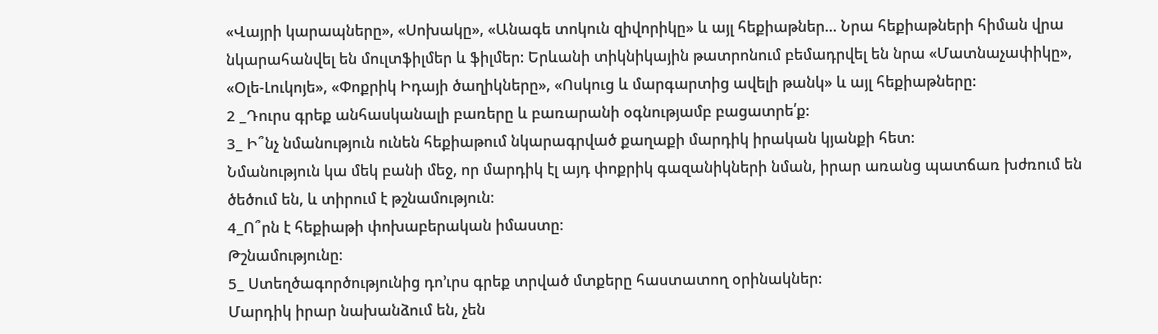«Վայրի կարապները», «Սոխակը», «Անագե տոկուն զիվորիկը» և այլ հեքիաթներ… Նրա հեքիաթների հիման վրա նկարահանվել են մուլտֆիլմեր և ֆիլմեր: Երևանի տիկնիկային թատրոնում բեմադրվել են նրա «Մատնաչափիկը», «Օլե-Լուկոյե», «Փոքրիկ Իդայի ծաղիկները», «Ոսկուց և մարգարտից ավելի թանկ» և այլ հեքիաթները:
2 _Դուրս գրեք անհասկանալի բառերը և բառարանի օգնությամբ բացատրե՛ք:
3_ Ի՞նչ նմանություն ունեն հեքիաթում նկարագրված քաղաքի մարդիկ իրական կյանքի հետ:
Նմանություն կա մեկ բանի մեջ, որ մարդիկ էլ այդ փոքրիկ գազանիկների նման, իրար առանց պատճառ խժռում են ծեծում են, և տիրում է թշնամություն։
4_Ո՞րն է հեքիաթի փոխաբերական իմաստը։
Թշնամությունը։
5_ Ստեղծագործությունից դո’ւրս գրեք տրված մտքերը հաստատող օրինակներ:
Մարդիկ իրար նախանձում են, չեն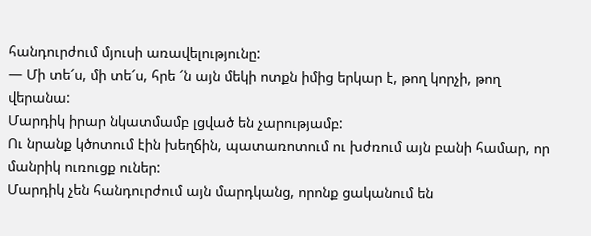հանդուրժում մյուսի առավելությունը:
— Մի տե՜ս, մի տե՜ս, հրե ՜ն այն մեկի ոտքն իմից երկար է, թող կորչի, թող վերանա:
Մարդիկ իրար նկատմամբ լցված են չարությամբ:
Ու նրանք կծոտում էին խեղճին, պատառոտում ու խժռում այն բանի համար, որ մանրիկ ուռուցք ուներ:
Մարդիկ չեն հանդուրժում այն մարդկանց, որոնք ցականում են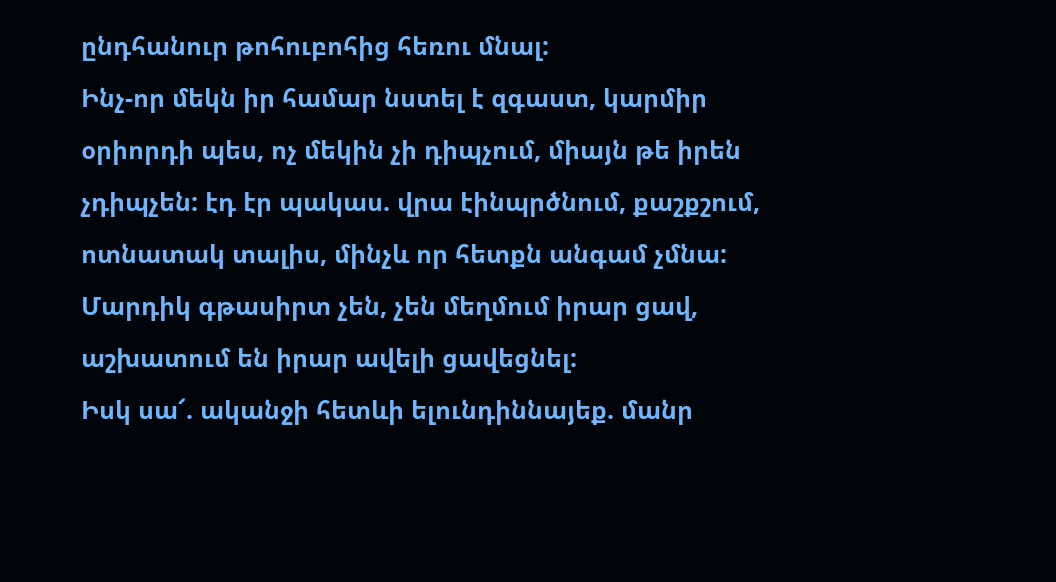ընդհանուր թոհուբոհից հեռու մնալ:
Ինչ-որ մեկն իր համար նստել է զգաստ, կարմիր օրիորդի պես, ոչ մեկին չի դիպչում, միայն թե իրեն չդիպչեն: էդ էր պակաս. վրա էինպրծնում, քաշքշում, ոտնատակ տալիս, մինչև որ հետքն անգամ չմնա:
Մարդիկ գթասիրտ չեն, չեն մեղմում իրար ցավ, աշխատում են իրար ավելի ցավեցնել:
Իսկ սա՜. ականջի հետևի ելունդիննայեք. մանր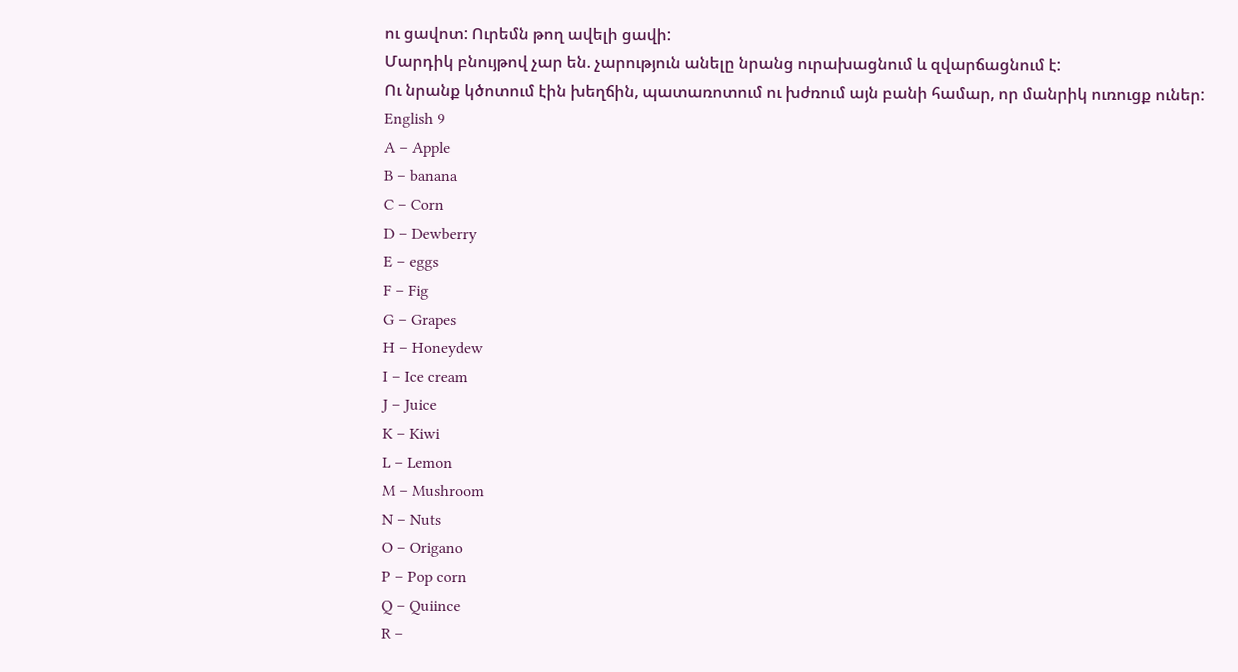ու ցավոտ: Ուրեմն թող ավելի ցավի:
Մարդիկ բնույթով չար են. չարություն անելը նրանց ուրախացնում և զվարճացնում է:
Ու նրանք կծոտում էին խեղճին, պատառոտում ու խժռում այն բանի համար, որ մանրիկ ուռուցք ուներ:
English 9
A – Apple
B – banana
C – Corn
D – Dewberry
E – eggs
F – Fig
G – Grapes
H – Honeydew
I – Ice cream
J – Juice
K – Kiwi
L – Lemon
M – Mushroom
N – Nuts
O – Origano
P – Pop corn
Q – Quiince
R –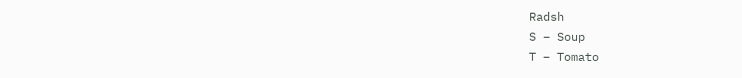Radsh
S – Soup
T – Tomato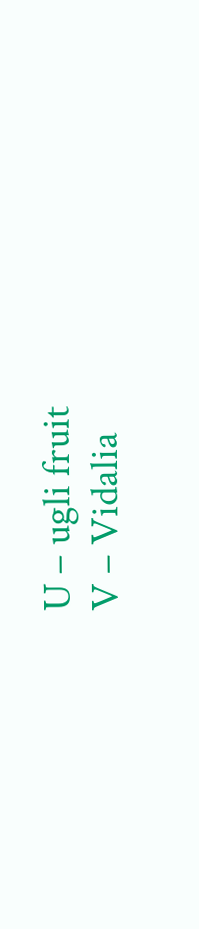U – ugli fruit
V – Vidalia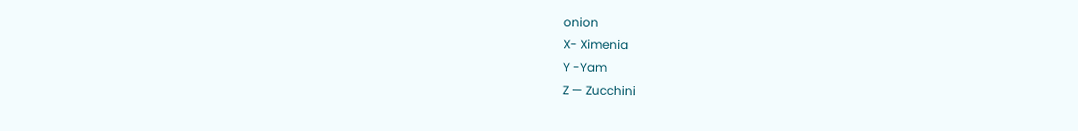onion
X- Ximenia
Y -Yam
Z — Zucchini